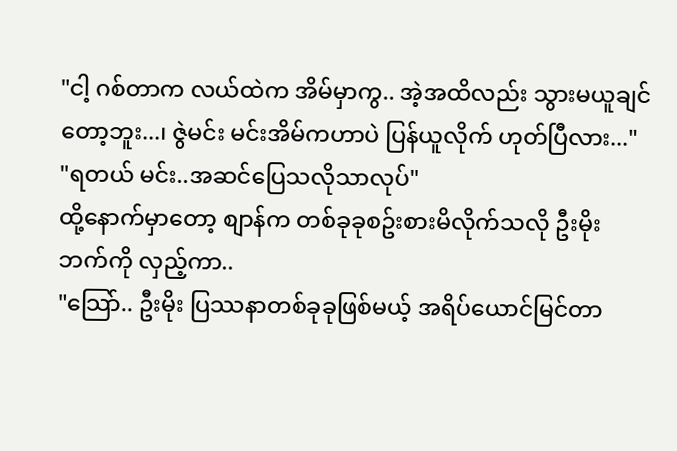"ငါ့ ဂစ်တာက လယ်ထဲက အိမ်မှာကွ.. အဲ့အထိလည်း သွားမယူချင်တော့ဘူး...၊ ဇွဲမင်း မင်းအိမ်ကဟာပဲ ပြန်ယူလိုက် ဟုတ်ပြီလား..."
"ရတယ် မင်း..အဆင်ပြေသလိုသာလုပ်"
ထို့နောက်မှာတော့ စျာန်က တစ်ခုခုစဥ်းစားမိလိုက်သလို ဦးမိုး ဘက်ကို လှည့်ကာ..
"သြော်.. ဦးမိုး ပြဿနာတစ်ခုခုဖြစ်မယ့် အရိပ်ယောင်မြင်တာ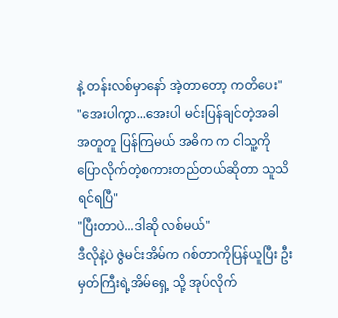နဲ့ တန်းလစ်မှာနော် အဲ့တာတော့ ကတိပေး"
"အေးပါကွာ...အေးပါ မင်းပြန်ချင်တဲ့အခါ အတူတူ ပြန်ကြမယ် အဓိက က ငါသူ့ကိုပြောလိုက်တဲ့စကားတည်တယ်ဆိုတာ သူသိရင်ရပြီ"
"ပြီးတာပဲ...ဒါဆို လစ်မယ်"
ဒီလိုနဲ့ပဲ ဇွဲမင်းအိမ်က ဂစ်တာကိုပြန်ယူပြီး ဦးမှတ်ကြီးရဲ့အိမ်ရှေ့ သို့ အုပ်လိုက်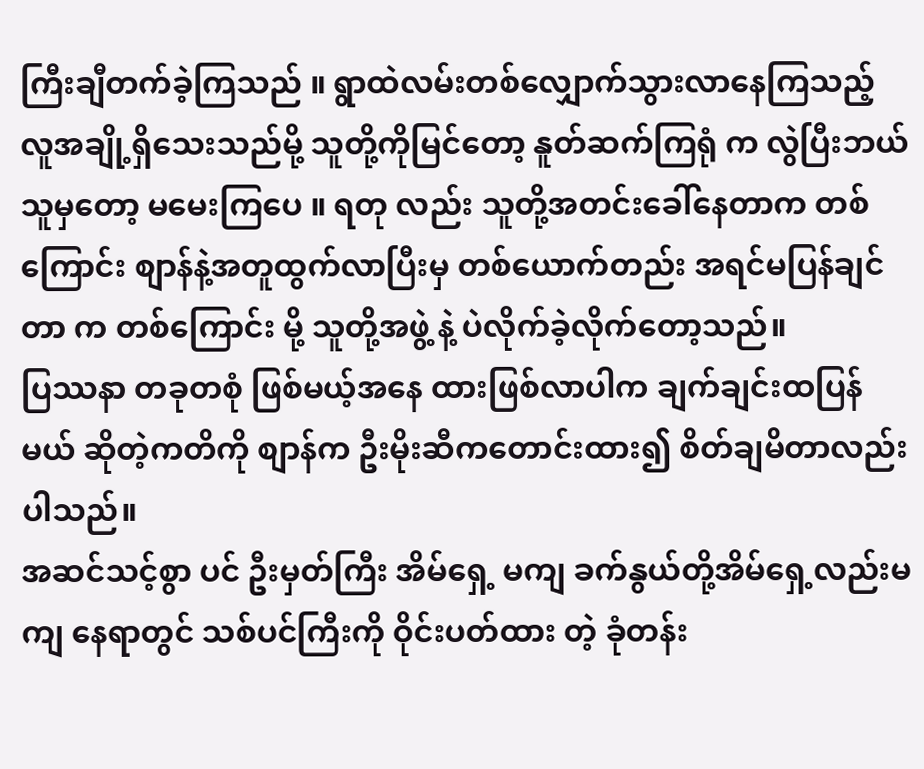ကြီးချီတက်ခဲ့ကြသည် ။ ရွာထဲလမ်းတစ်လျှောက်သွားလာနေကြသည့် လူအချို့ရှိသေးသည်မို့ သူတို့ကိုမြင်တော့ နူတ်ဆက်ကြရုံ က လွဲပြီးဘယ်သူမှတော့ မမေးကြပေ ။ ရတု လည်း သူတို့အတင်းခေါ်နေတာက တစ်ကြောင်း စျာန်နဲ့အတူထွက်လာပြီးမှ တစ်ယောက်တည်း အရင်မပြန်ချင်တာ က တစ်ကြောင်း မို့ သူတို့အဖွဲ့ နဲ့ ပဲလိုက်ခဲ့လိုက်တော့သည်။
ပြဿနာ တခုတစုံ ဖြစ်မယ့်အနေ ထားဖြစ်လာပါက ချက်ချင်းထပြန်မယ် ဆိုတဲ့ကတိကို စျာန်က ဦးမိုးဆီကတောင်းထား၍ စိတ်ချမိတာလည်း ပါသည်။
အဆင်သင့်စွာ ပင် ဦးမှတ်ကြီး အိမ်ရှေ့ မကျ ခက်နွယ်တို့အိမ်ရှေ့လည်းမကျ နေရာတွင် သစ်ပင်ကြီးကို ဝိုင်းပတ်ထား တဲ့ ခုံတန်း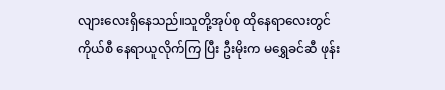လျားလေးရှိနေသည်။သူတို့အုပ်စု ထိုနေရာလေးတွင် ကိုယ်စီ နေရာယူလိုက်ကြ ပြီး ဦးမိုးက မရွှေခင်ဆီ ဖုန်း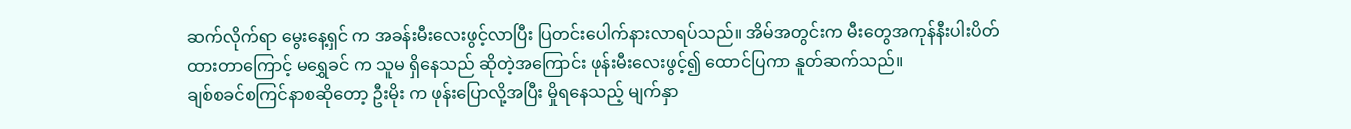ဆက်လိုက်ရာ မွေးနေ့ရှင် က အခန်းမီးလေးဖွင့်လာပြီး ပြတင်းပေါက်နားလာရပ်သည်။ အိမ်အတွင်းက မီးတွေအကုန်နီးပါးပိတ်ထားတာကြောင့် မရွှေခင် က သူမ ရှိနေသည် ဆိုတဲ့အကြောင်း ဖုန်းမီးလေးဖွင့်၍ ထောင်ပြကာ နူတ်ဆက်သည်။
ချစ်စခင်စကြင်နာစဆိုတော့ ဦးမိုး က ဖုန်းပြောလို့အပြီး မှိုရနေသည့် မျက်နှာ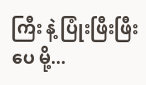ကြီး နဲ့ ပြုံးဖြီးဖြီးပေ မို့...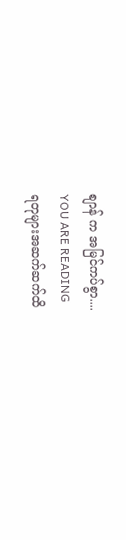စျာန် က အမြင်ကပ်စွာ....
YOU ARE READING
ရတုများအဆက်ဆက်ထိ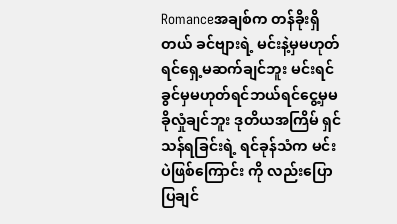Romanceအချစ်က တန်ခိုးရှိတယ် ခင်ဗျားရဲ့ မင်းနဲ့မှမဟုတ်ရင်ရှေ့မဆက်ချင်ဘူး မင်းရင်ခွင်မှမဟုတ်ရင်ဘယ်ရင်ငွေ့မှမခိုလှုံချင်ဘူး ဒုတိယအကြိမ် ရှင်သန်ရခြင်းရဲ့ ရင်ခုန်သံက မင်းပဲဖြစ်ကြောင်း ကို လည်းပြောပြချင်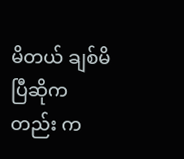မိတယ် ချစ်မိပြီဆိုကတည်း က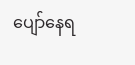ပျော်နေရ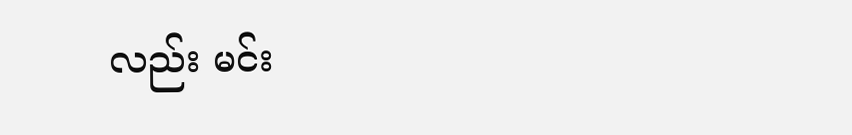လည်း မင်း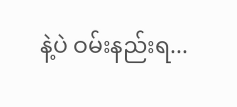နဲ့ပဲ ဝမ်းနည်းရ...